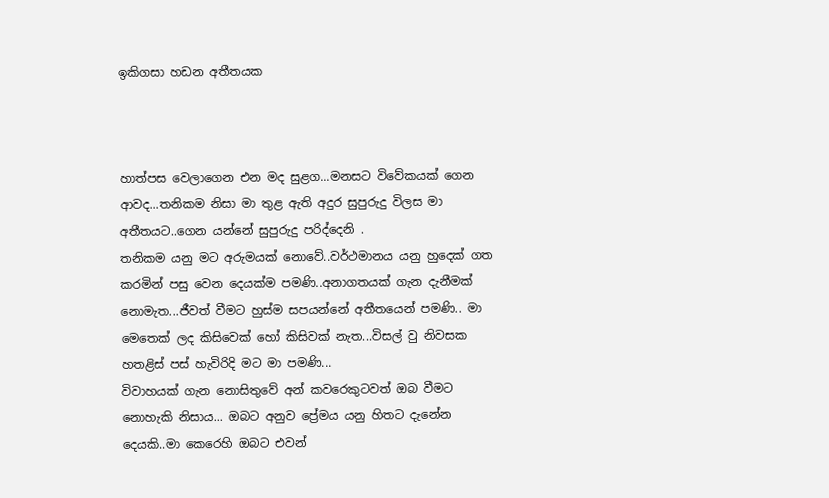ඉකිගසා හඩන අතීතයක



හාත්පස වෙලාගෙන එන මද සුළග...මනසට විවේකයක් ගෙන ආවද...තනිකම නිසා මා තුළ ඇති අදුර සුපුරුදු විලස මා අතීතයට..ගෙන යන්නේ සුපුරුදු පරිද්දෙනි .
තනිකම යනු මට අරුමයක් නොවේ..වර්ථමානය යනු හුදෙක් ගත කරමින් පසු වෙන දෙයක්ම පමණි..අනාගතයක් ගැන දැනීමක් නොමැත...ජීවත් වීමට හුස්ම සපයන්නේ අතීතයෙන් පමණි.. මා මෙතෙක් ලද කිසිවෙක් හෝ කිසිවක් නැත...විසල් වු නිවසක හතළිස් පස් හැවිරිදි මට මා පමණි...
විවාහයක් ගැන නොසිතුවේ අන් කවරෙකුටවත් ඔබ වීමට නොහැකි නිසාය... ඔබට අනුව ප්‍රේමය යනු හිතට දැනේන දෙයකි..මා කෙරෙහි ඔබට එවන්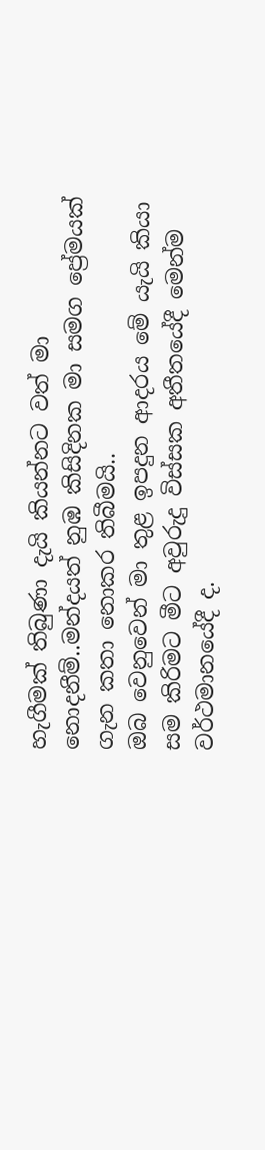හැගීමක් තිබුණා දැයි කියන්නට වත් මා නොදනීම්..මන්දයත් නුඹ කිසිදිනක මා සමග ප්‍රේමයක් ගැන කතා නොකර තිබීමයි..
ඔබ වෙනුවෙන් මා තුළ ඉපදුන ආදරය මේ යැයි කියා සම කිරිමට මීට අවුරුදු විස්සක අතීතයේදී මෙන්ම වර්ථමානයේදී ද.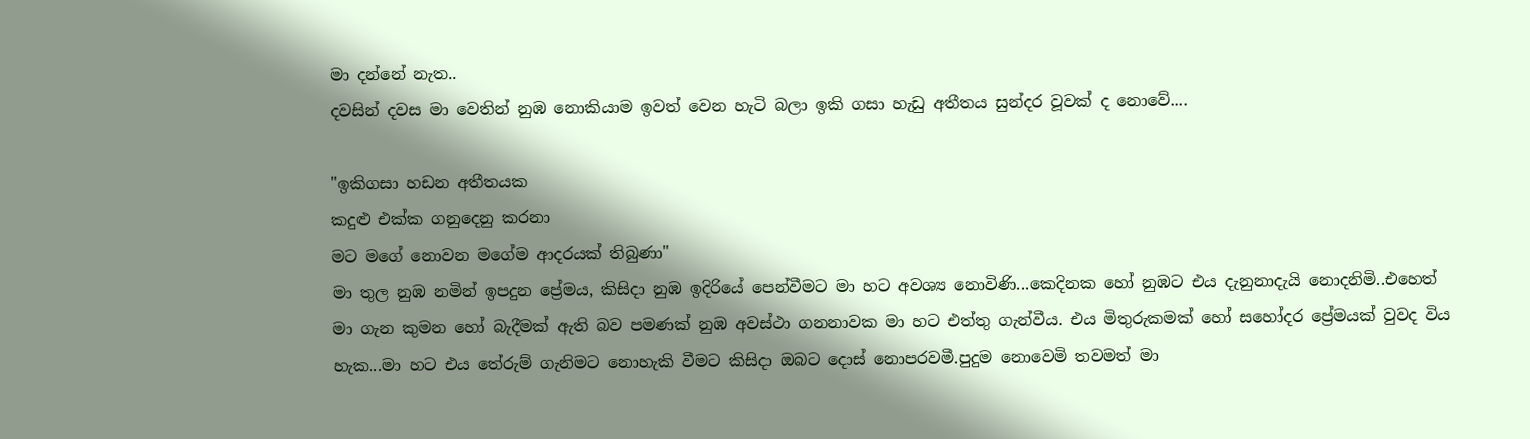මා දන්නේ නැත..
දවසින් දවස මා වෙතින් නුඹ නොකියාම ඉවත් වෙන හැටි බලා ඉකි ගසා හැඩු අතීතය සුන්දර වූවක් ද නොවේ....

"ඉකිගසා හඩන අතීතයක
කදුළු එක්ක ගනුදෙනු කරනා
මට මගේ නොවන මගේම ආදරයක් තිබුණා"
මා තුල නුඹ නමින් ඉපදුන ප්‍රේමය, කිසිදා නුඹ ඉදිරියේ පෙන්වීමට මා හට අවශ්‍ය නොවිණි...කෙදිනක හෝ නුඹට එය දැනුනාදැයි නොදනිමි..එහෙත් මා ගැන කුමන හෝ බැදීමක් ඇති බව පමණක් නුඹ අවස්ථා ගනනාවක මා හට එත්තු ගැන්වීය. එය මිතුරුකමක් හෝ සහෝදර ප්‍රේමයක් වුවද විය හැක...මා හට එය තේරුම් ගැනිමට නොහැකි වීමට කිසිදා ඔබට දොස් නොපරවමී.පුදුම නොවෙමි තවමත් මා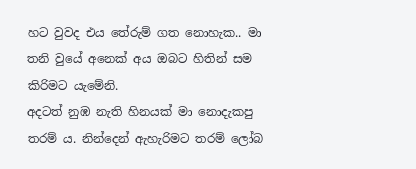හට වුවද එය තේරුම් ගත නොහැක.. මා තනි වුයේ අනෙක් අය ඔබට හිතින් සම කිරිමට යැමේනි.
අදටත් නුඹ නැති හිනයක් මා නොදැකපු තරම්‍ ය. නින්දෙන් ඇහැරිමට තරම් ලෝබ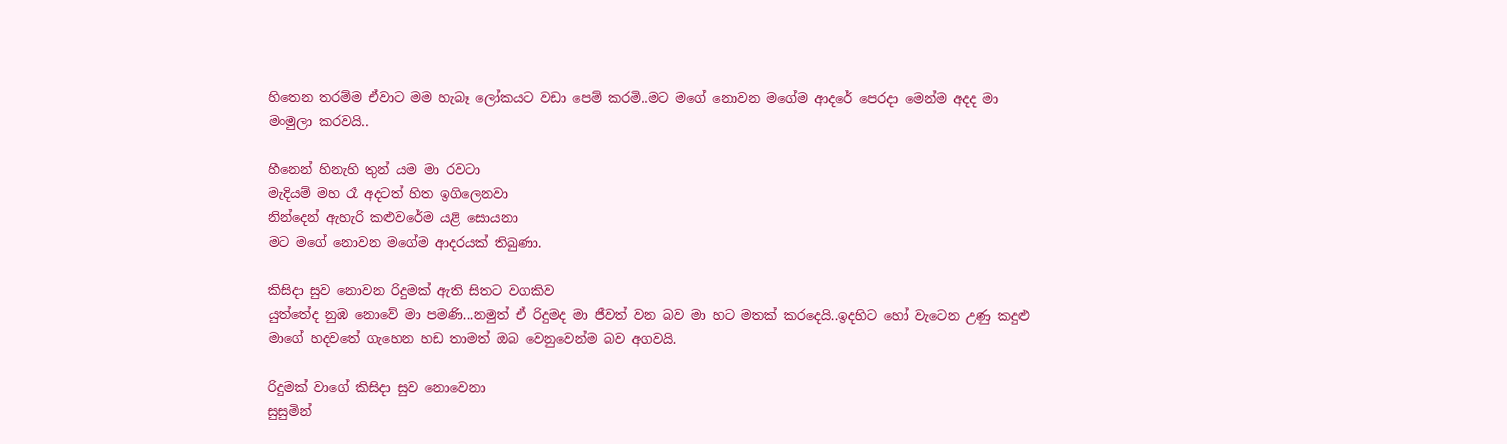හිතෙන තරම්ම ඒවාට මම හැබෑ ලෝකයට වඩා පෙම් කරමි..මට මගේ නොවන මගේම ආදරේ පෙරදා මෙන්ම අදද මා මංමුලා කරවයි..

හීනෙන් හිනැහි තුන්‍ යම මා රවටා
මැදියම් මහ රෑ අදටත් හිත ඉගිලෙනවා
නින්දෙන් ඇහැරි කළුවරේම යළි සොයනා
මට මගේ නොවන මගේම ආදරයක් තිබුණා.

කිසිදා සුව නොවන රිදුමක් ඇති සිතට වගකිව
යුත්තේද නුඹ නොවේ මා පමණි...නමුත් ඒ රිදුමද මා ජීවත් වන බව මා හට මතක් කරදෙයි..ඉදහිට හෝ වැටෙන උණු කදුළු මාගේ හදවතේ ගැහෙන හඩ තාමත් ඔබ වෙනුවෙන්ම බව අගවයි.

රිදුමක් වාගේ කිසිදා සුව නොවෙනා
සුසුමින්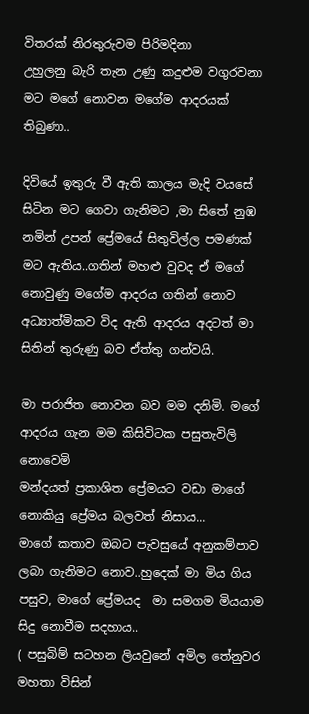විතරක් නිරතුරුවම පිරිමදිනා
උහුලනු බැරි තැන උණු කදුළුම වගුරවනා
මට මගේ නොවන මගේම ආදරයක් තිබුණා..

දිවියේ ඉතුරු වී ඇති කාලය මැදි වයසේ සිටින මට ගෙවා ගැනිමට ,මා සිතේ නුඹ නමින් උපන් ප්‍රේමයේ සිතුවිල්ල පමණක් මට ඇතිය..ගතින් මහළු වුවද ඒ මගේ නොවුණු මගේම ආදරය ගතින් නොව අධ්‍යාත්මිකව විද ඇති ආදරය අදටත් මා සිතින් තුරුණු බව ඒත්තු ගන්වයි.

මා පරාජිත නොවන බව මම දනිමි. මගේ ආදරය ගැන මම කිසිවිටක පසුතැවිලි නොවෙමි
මන්දයත් ප්‍රකාශිත ප්‍රේමයට වඩා මාගේ නොකියු ප්‍රේමය බලවත් නිසාය...
මාගේ කතාව ඔබට පැවසුයේ අනුකම්පාව ලබා ගැනිමට නොව..හුදෙක් මා මිය ගිය පසුව, මාගේ ප්‍රේමයද  මා සමගම මියයාම සිදු නොවීම සදහාය..
( පසුබිම් සටහන ලියවුනේ අමිල තේනුවර මහතා විසින්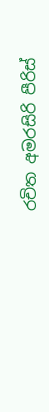රචිත අමරසිරි පීරිස්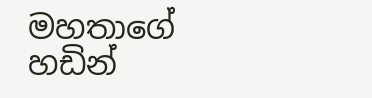මහතාගේ හඩින්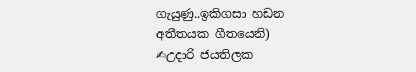ගැයුණු..ඉකිගසා හඩන අතීතයක ගීතයෙනි)
✍උදාරි ජයතිලක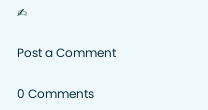✍

Post a Comment

0 Comments